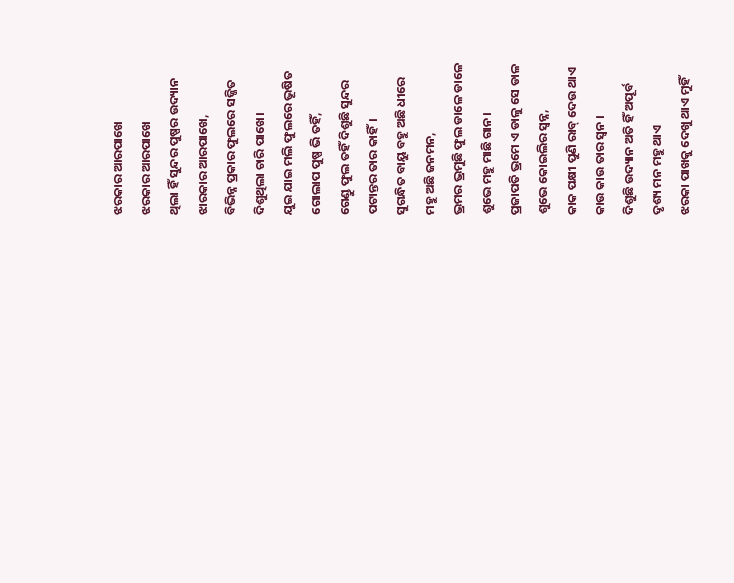ଝରକାର ଆରପାଖେ
ଝରକାର ଆରପାଖେ
ଥିଲା ହିଁ ସୁନ୍ଦର ପୁଷ୍ପର ଉଦ୍ୟାନ
ଝାରକାର ଆରପାଖେ,
ବିଭିନ୍ନ ପ୍ରକାର ଫୁଲରେ ସଜ୍ଜିତ
ଦିଶୁଥିଲା ଚାରି ପାଖେ।
ଯୁଇ ଯାଇ ମଲି ଫୁଲରେ ଭୂଷିତ
ଗୋଲାପ ପୁଷ୍ପ ଭି ତହିଁ,
ଗେଣ୍ଡୁ ଫୁଲ ତହିଁ ଦିଶୁଛି ସୁନ୍ଦର
ପଟାନ୍ତର ତାର କାହିଁ।
ସୁଗନ୍ଧିତ ବାୟୁ ବହୁ ଅଛି ଧୀରେ
ମହୁ ଅଛି ଜନମନ,
ଭ୍ରମର ଭ୍ରମୁଛି ଫୁଲ ଡାଳେ ଡାଳେ
ଶୁଭେ ମହୁ ମାଛି ଗାନ।
ପ୍ରଜାପତି ଭ୍ରମେ ଏ ଡାଳୁ ସେ ଡାଳ
ଶୁଭେ କୋଇଲିର ସ୍ବନ୍ନ,
କାକ ପକ୍ଷୀ ପୁଣି ରାବ୍ ଦେଉ ଥାଏ
କାଉ କାଉ ତାର ସ୍ବନ ।
ଦିଶୁଛି ଉଦ୍ୟାନ ଅତି ହିଁ ଅପୂର୍ବ
ଦୃଶ୍ୟ ମନ ମହୁ ଥାଏ
ଝରକା ପାଖକୁ ଦେଖୁ ଥାଏ ମୁହିଁ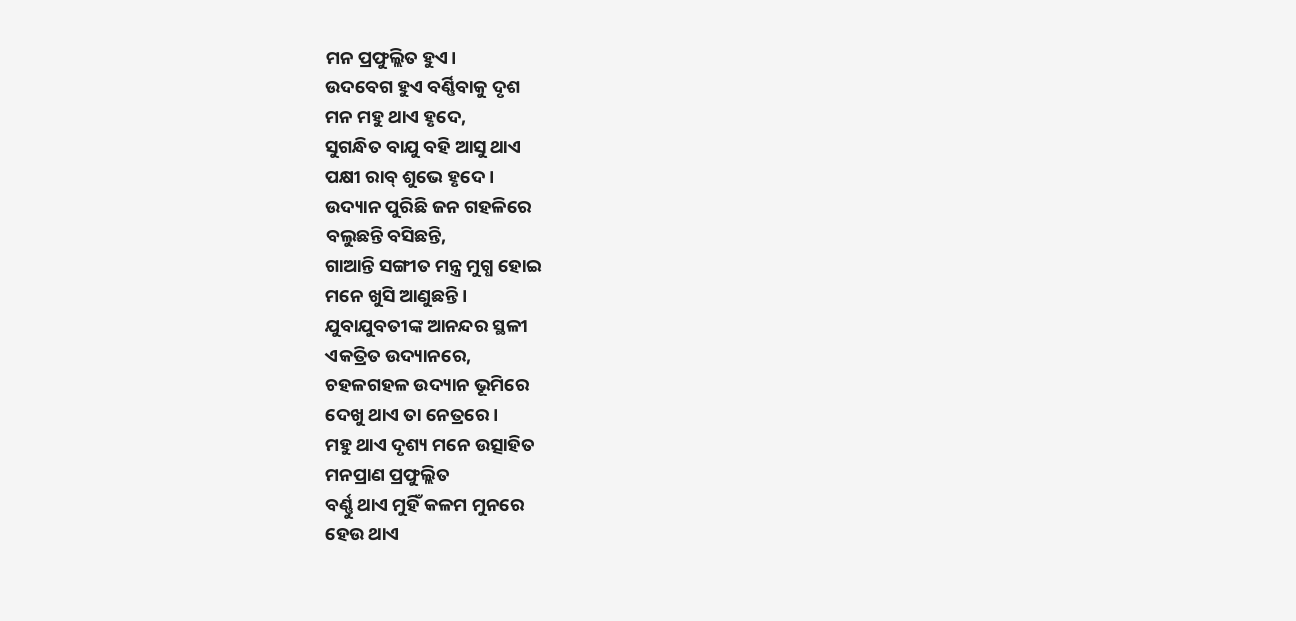ମନ ପ୍ରଫୁଲ୍ଲିତ ହୁଏ।
ଉଦବେଗ ହୁଏ ବର୍ଣ୍ଣିବାକୁ ଦୃଶ
ମନ ମହୁ ଥାଏ ହୃଦେ,
ସୁଗନ୍ଧିତ ବାଯୁ ବହି ଆସୁ ଥାଏ
ପକ୍ଷୀ ରାବ୍ ଶୁଭେ ହୃଦେ।
ଉଦ୍ୟାନ ପୁରିଛି ଜନ ଗହଳିରେ
ବଲୁଛନ୍ତି ବସିଛନ୍ତି,
ଗାଆନ୍ତି ସଙ୍ଗୀତ ମନ୍ତ୍ର ମୁଗ୍ଧ ହୋଇ
ମନେ ଖୁସି ଆଣୁଛନ୍ତି।
ଯୁବାଯୁବତୀଙ୍କ ଆନନ୍ଦର ସ୍ଥଳୀ
ଏକତ୍ରିତ ଉଦ୍ୟାନରେ,
ଚହଳଗହଳ ଉଦ୍ୟାନ ଭୂମିରେ
ଦେଖୁ ଥାଏ ତା ନେତ୍ରରେ।
ମହୁ ଥାଏ ଦୃଶ୍ୟ ମନେ ଉତ୍ସାହିତ
ମନପ୍ରାଣ ପ୍ରଫୁଲ୍ଲିତ
ବର୍ଣ୍ଣୁ ଥାଏ ମୁହିଁ କଳମ ମୁନରେ
ହେଉ ଥାଏ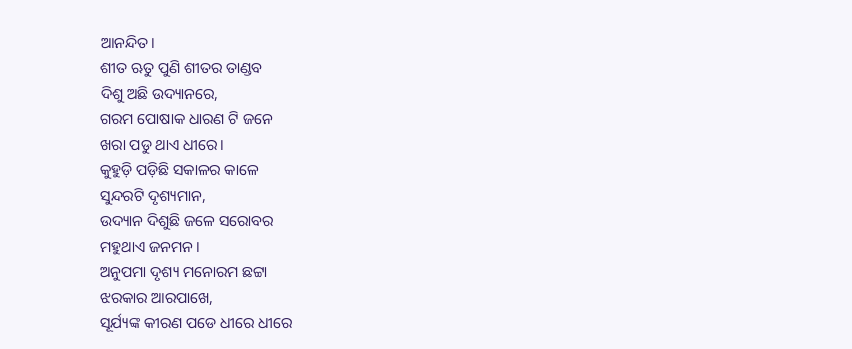ଆନନ୍ଦିତ।
ଶୀତ ଋତୁ ପୁଣି ଶୀତର ତାଣ୍ଡବ
ଦିଶୁ ଅଛି ଉଦ୍ୟାନରେ,
ଗରମ ପୋଷାକ ଧାରଣ ଟି ଜନେ
ଖରା ପଡୁ ଥାଏ ଧୀରେ।
କୁହୁଡ଼ି ପଡ଼ିଛି ସକାଳର କାଳେ
ସୁନ୍ଦରଟି ଦୃଶ୍ୟମାନ,
ଉଦ୍ୟାନ ଦିଶୁଛି ଜଳେ ସରୋବର
ମହୁଥାଏ ଜନମନ।
ଅନୁପମା ଦୃଶ୍ୟ ମନୋରମ ଛଟ୍ଟା
ଝରକାର ଆରପାଖେ,
ସୂର୍ଯ୍ୟଙ୍କ କୀରଣ ପଡେ ଧୀରେ ଧୀରେ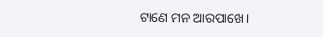ଟାଣେ ମନ ଆରପାଖେ।